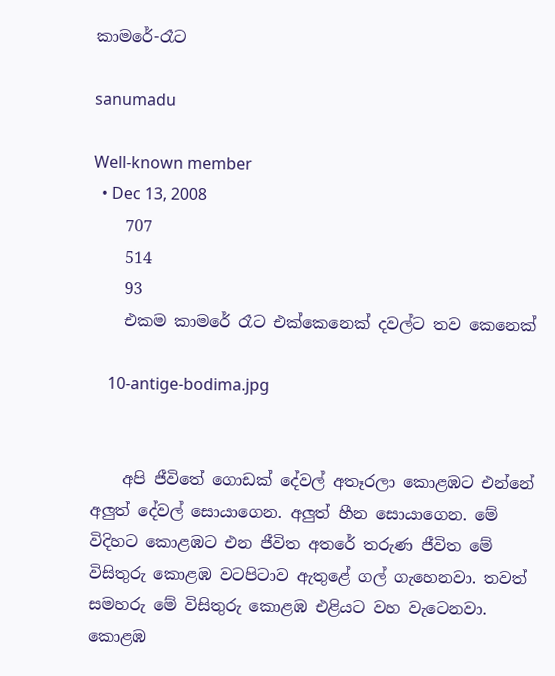කාමරේ-රෑට

sanumadu

Well-known member
  • Dec 13, 2008
    707
    514
    93
    එකම කාමරේ රෑට එක්කෙනෙක් දවල්ට තව කෙනෙක්

    10-antige-bodima.jpg


    අපි ජීවිතේ ගොඩක් දේවල් අතෑරලා කොළඹට එන්නේ අලුත් දේවල් සොයාගෙන. අලුත් හීන සොයාගෙන. මේ විදිහට කොළඹට එන ජීවිත අතරේ තරුණ ජීවිත මේ විසිතුරු කොළඹ වටපිටාව ඇතුළේ ගල් ගැහෙනවා. තවත් සමහරු මේ විසිතුරු කොළඹ එළියට වහ වැටෙනවා. කොළඹ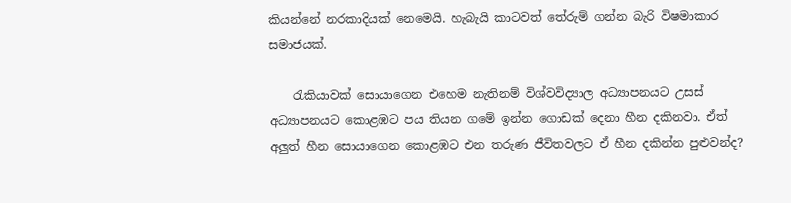කියන්නේ නරකාදියක් නෙමෙයි. හැබැයි කාටවත් තේරුම් ගන්න බැරි විෂමාකාර සමාජයක්.

    රැකියාවක් සොයාගෙන එහෙම නැතිනම් විශ්වවිද්‍යාල අධ්‍යාපනයට උසස් අධ්‍යාපනයට කොළඹට පය තියන ගමේ ඉන්න ගොඩක් දෙනා හීන දකිනවා. ඒත් අලුත් හීන සොයාගෙන කොළඹට එන තරුණ ජීවිතවලට ඒ හීන දකින්න පුළුවන්ද?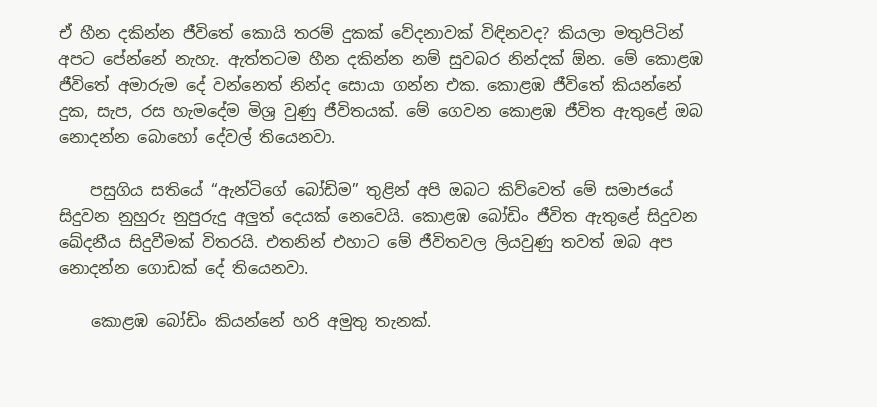ඒ හීන දකින්න ජීවිතේ කොයි තරම් දුකක් වේදනාවක් විඳිනවද? කියලා මතුපිටින් අපට පේන්නේ නැහැ. ඇත්තටම හීන දකින්න නම් සුවබර නින්දක් ඕන. මේ කොළඹ ජීවිතේ අමාරුම දේ වන්නෙත් නින්ද සොයා ගන්න එක. කොළඹ ජීවිතේ කියන්නේ දුක, සැප, රස හැමදේම මිශ්‍ර වුණු ජීවිතයක්. මේ ගෙවන කොළඹ ජීවිත ඇතුළේ ඔබ නොදන්න බොහෝ දේවල් තියෙනවා.

    පසුගිය සතියේ “ඇන්ටිගේ බෝඩිම” තුළින් අපි ඔබට කිව්වෙත් මේ සමාජයේ සිදුවන නුහුරු නුපුරුදු අලුත් දෙයක් නෙවෙයි. කොළඹ බෝඩිං ජීවිත ඇතුළේ සිදුවන ඛේදනීය සිදුවීමක් විතරයි. එතනින් එහාට මේ ජීවිතවල ලියවුණු තවත් ඔබ අප නොදන්න ගොඩක් දේ තියෙනවා.

    කොළඹ බෝඩිං කියන්නේ හරි අමුතු තැනක්.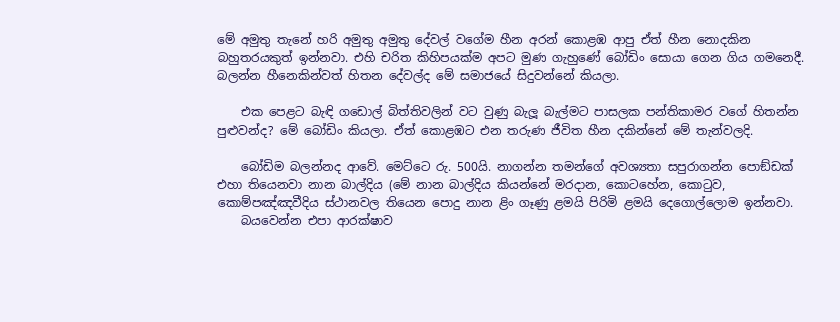මේ අමුතු තැනේ හරි අමුතු අමුතු දේවල් වගේම හීන අරන් කොළඹ ආපු ඒත් හීන නොදකින බහුතරයකුත් ඉන්නවා. එහි චරිත කිහිපයක්ම අපට මුණ ගැහුණේ බෝඩිං සොයා ගෙන ගිය ගමනෙදී. බලන්න හීනෙකින්වත් හිතන දේවල්ද මේ සමාජයේ සිදුවන්නේ කියලා.

    එක පෙළට බැඳි ගඩොල් බිත්තිවලින් වට වුණු බැලූ බැල්මට පාසලක පන්තිකාමර වගේ හිතන්න පුළුවන්ද? මේ බෝඩිං කියලා. ඒත් කොළඹට එන තරුණ ජීවිත හීන දකින්නේ මේ තැන්වලදි.

    බෝඩිම බලන්නද ආවේ. මෙට්ටෙ රු. 500යි. නාගන්න තමන්ගේ අවශ්‍යතා සපුරාගන්න පොඞ්ඩක් එහා තියෙනවා නාන බාල්දිය (මේ නාන බාල්දිය කියන්නේ මරදාන, කොටහේන, කොටුව, කොම්පඤ්ඤවීදිය ස්ථානවල තියෙන පොදු නාන ළිං ගෑණු ළමයි පිරිමි ළමයි දෙගොල්ලොම ඉන්නවා.
    බයවෙන්න එපා ආරක්ෂාව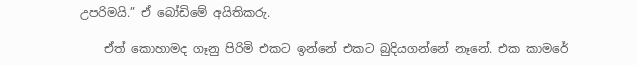උපරිමයි.” ඒ බෝඩිමේ අයිතිකරු.

    ඒත් කොහාමද ගෑනු පිරිමි එකට ඉන්නේ එකට බුදියගන්නේ නෑනේ. එක කාමරේ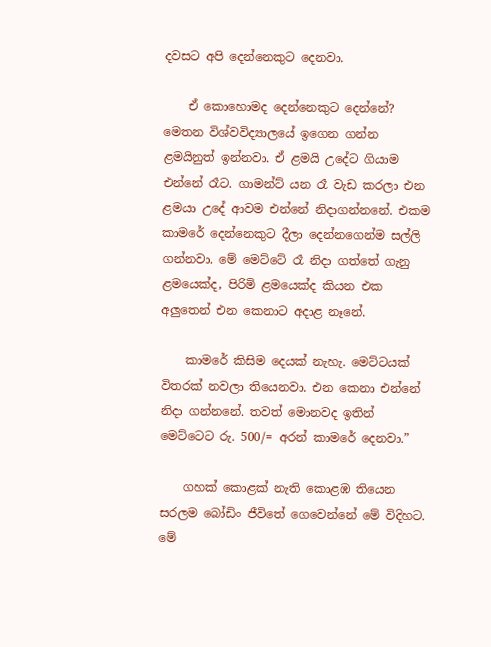දවසට අපි දෙන්නෙකුට දෙනවා.

    ඒ කොහොමද දෙන්නෙකුට දෙන්නේ? මෙතන විශ්වවිද්‍යාලයේ ඉගෙන ගන්න ළමයිනුත් ඉන්නවා. ඒ ළමයි උදේට ගියාම එන්නේ රෑට. ගාමන්ට් යන රෑ වැඩ කරලා එන ළමයා උදේ ආවම එන්නේ නිදාගන්නනේ. එකම කාමරේ දෙන්නෙකුට දීලා දෙන්නගෙන්ම සල්ලි ගන්නවා. මේ මෙට්ටේ රෑ නිදා ගත්තේ ගැනු ළමයෙක්ද, පිරිමි ළමයෙක්ද කියන එක අලුතෙන් එන කෙනාට අදාළ නෑනේ.

    කාමරේ කිසිම දෙයක් නැහැ. මෙට්ටයක් විතරක් නවලා තියෙනවා. එන කෙනා එන්නේ නිදා ගන්නනේ. තවත් මොනවද ඉතින් මෙට්ටෙට රු. 500/= අරන් කාමරේ දෙනවා.”

    ගහක් කොළක් නැති කොළඹ තියෙන සරලම බෝඩිං ජීවිතේ ගෙවෙන්නේ මේ විදිහට. මේ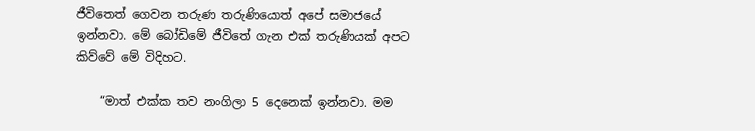ජීවිතෙත් ගෙවන තරුණ තරුණියොත් අපේ සමාජයේ ඉන්නවා. මේ බෝඩිමේ ජීවිතේ ගැන එක් තරුණියක් අපට කිව්වේ මේ විදිහට.

    “මාත් එක්ක තව නංගිලා 5 දෙනෙක් ඉන්නවා. මම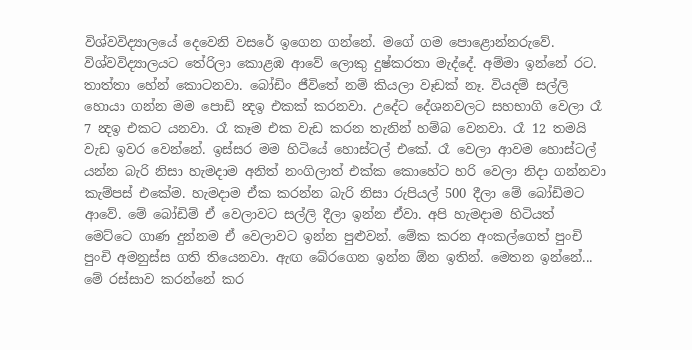විශ්වවිද්‍යාලයේ දෙවෙනි වසරේ ඉගෙන ගන්නේ. මගේ ගම පොළොන්නරුවේ. විශ්වවිද්‍යාලයට තේරිලා කොළඹ ආවේ ලොකු දුෂ්කරතා මැද්දේ. අම්මා ඉන්නේ රට. තාත්තා හේන් කොටනවා. බෝඩිං ජීවිතේ නම් කියලා වෑඩක් නෑ. වියදම් සල්ලි හොයා ගන්න මම පොඩි න්‍දඉ එකක් කරනවා. උදේට දේශනවලට සහභාගි වෙලා රෑ 7 න්‍දඉ එකට යනවා. රෑ කෑම එක වැඩ කරන තැනින් හම්බ වෙනවා. රෑ 12 තමයි වැඩ ඉවර වෙන්නේ. ඉස්සර මම හිටියේ හොස්ටල් එකේ. රෑ වෙලා ආවම හොස්ටල් යන්න බැරි නිසා හැමදාම අනිත් නංගිලාත් එක්ක කොහේට හරි වෙලා නිදා ගන්නවා කැම්පස් එකේම. හැමදාම ඒක කරන්න බැරි නිසා රුපියල් 500 දීලා මේ බෝඩිමට ආවේ. මේ බෝඩිම් ඒ වෙලාවට සල්ලි දීලා ඉන්න ඒවා. අපි හැමදාම හිටියත් මෙට්ටෙ ගාණ දුන්නම ඒ වෙලාවට ඉන්න පුළුවන්. මේක කරන අංකල්ගෙත් පුංචි පුංචි අමනුස්ස ගති තියෙනවා. ඇඟ බේරගෙන ඉන්න ඕන ඉතින්. මෙතන ඉන්නේ... මේ රස්සාව කරන්නේ කර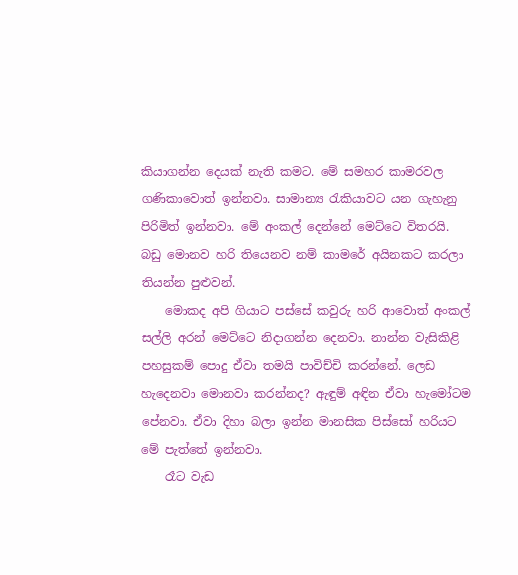කියාගන්න දෙයක් නැති කමට. මේ සමහර කාමරවල ගණිකාවොත් ඉන්නවා. සාමාන්‍ය රැකියාවට යන ගැහැනු පිරිමිත් ඉන්නවා. මේ අංකල් දෙන්නේ මෙට්ටෙ විතරයි. බඩු මොනව හරි තියෙනව නම් කාමරේ අයිනකට කරලා තියන්න පුළුවන්.
    මොකද අපි ගියාට පස්සේ කවුරු හරි ආවොත් අංකල් සල්ලි අරන් මෙට්ටෙ නිදාගන්න දෙනවා. නාන්න වැසිකිළි පහසුකම් පොදු ඒවා තමයි පාවිච්චි කරන්නේ. ලෙඩ හැදෙනවා මොනවා කරන්නද? ඇඳුම් අඳින ඒවා හැමෝටම පේනවා. ඒවා දිහා බලා ඉන්න මානසික පිස්සෝ හරියට මේ පැත්තේ ඉන්නවා.
    රෑට වැඩ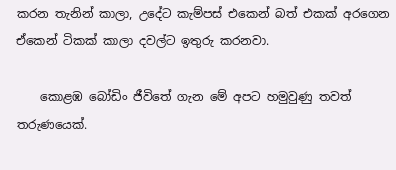කරන තැනින් කාලා, උදේට කැම්පස් එකෙන් බත් එකක් අරගෙන ඒකෙන් ටිකක් කාලා දවල්ට ඉතුරු කරනවා.

    කොළඹ බෝඩිං ජීවිතේ ගැන මේ අපට හමුවුණු තවත් තරුණයෙක්.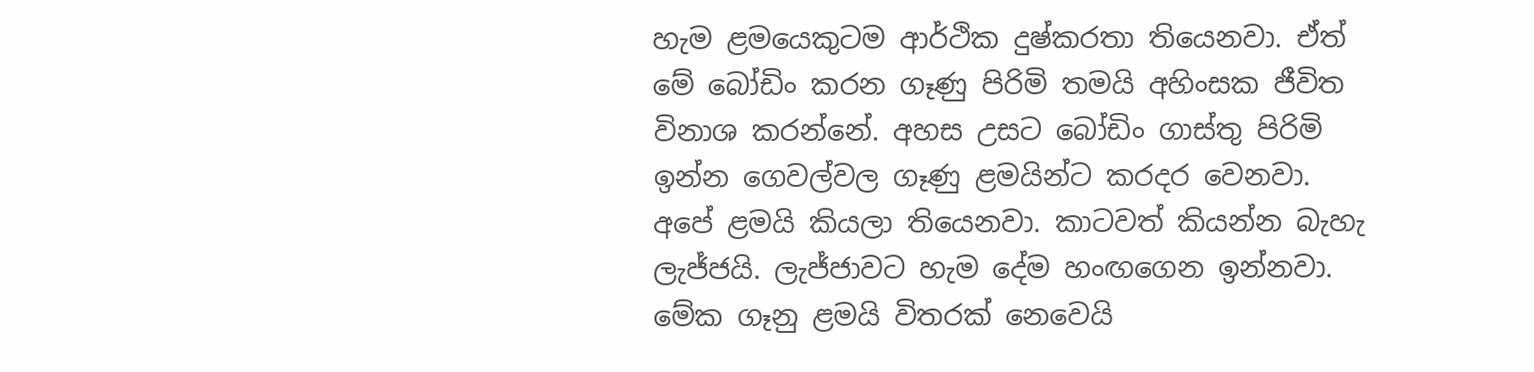හැම ළමයෙකුටම ආර්ථික දුෂ්කරතා තියෙනවා. ඒත් මේ බෝඩිං කරන ගෑණු පිරිමි තමයි අහිංසක ජීවිත විනාශ කරන්නේ. අහස උසට බෝඩිං ගාස්තු පිරිමි ඉන්න ගෙවල්වල ගෑණු ළමයින්ට කරදර වෙනවා. අපේ ළමයි කියලා තියෙනවා. කාටවත් කියන්න බැහැ ලැජ්ජයි. ලැජ්ජාවට හැම දේම හංඟගෙන ඉන්නවා. මේක ගෑනු ළමයි විතරක් නෙවෙයි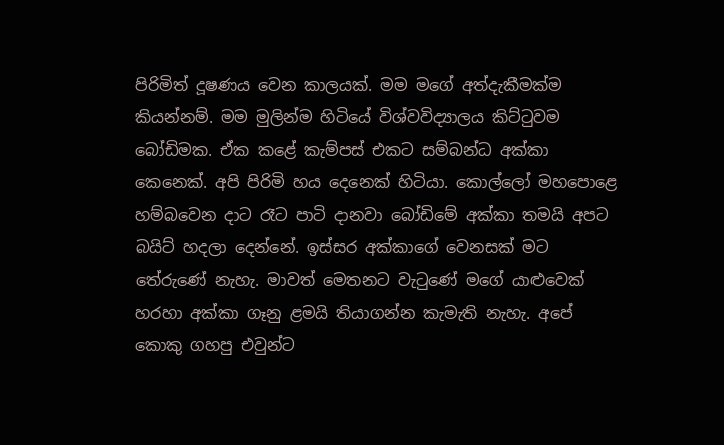පිරිමිත් දූෂණය වෙන කාලයක්. මම මගේ අත්දැකීමක්ම කියන්නම්. මම මුලින්ම හිටියේ විශ්වවිද්‍යාලය කිට්ටුවම බෝඩිමක. ඒක කළේ කැම්පස් එකට සම්බන්ධ අක්කා කෙනෙක්. අපි පිරිමි හය දෙනෙක් හිටියා. කොල්ලෝ මහපොළෙ හම්බවෙන දාට රෑට පාටි දානවා බෝඩිමේ අක්කා තමයි අපට බයිට් හදලා දෙන්නේ. ඉස්සර අක්කාගේ වෙනසක් මට තේරුණේ නැහැ. මාවත් මෙතනට වැටුණේ මගේ යාළුවෙක් හරහා අක්කා ගෑනු ළමයි තියාගන්න කැමැති නැහැ. අපේ කොකු ගහපු එවුන්ට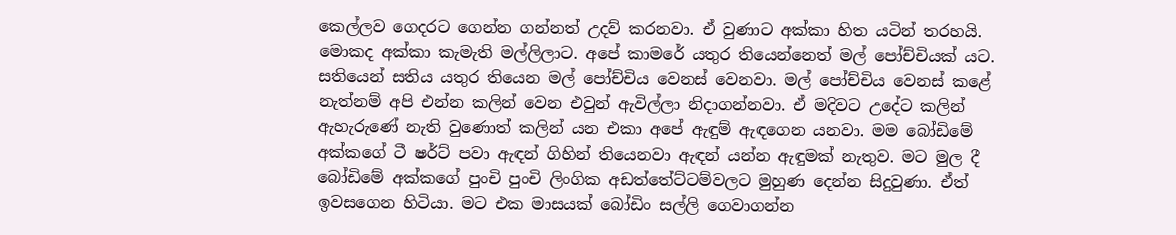කෙල්ලව ගෙදරට ගෙන්න ගන්නත් උදව් කරනවා. ඒ වුණාට අක්කා හිත යටින් තරහයි. මොකද අක්කා කැමැති මල්ලිලාට. අපේ කාමරේ යතුර තියෙන්නෙත් මල් පෝච්චියක් යට. සතියෙන් සතිය යතුර තියෙන මල් පෝච්චිය වෙනස් වෙනවා. මල් පෝච්චිය වෙනස් කළේ නැත්නම් අපි එන්න කලින් වෙන එවුන් ඇවිල්ලා නිදාගන්නවා. ඒ මදිවට උදේට කලින් ඇහැරුණේ නැති වුණොත් කලින් යන එකා අපේ ඇඳුම් ඇඳගෙන යනවා. මම බෝඩිමේ අක්කගේ ටී ෂර්ට් පවා ඇඳන් ගිහින් තියෙනවා ඇඳන් යන්න ඇඳුමක් නැතුව. මට මුල දී බෝඩිමේ අක්කගේ පුංචි පුංචි ලිංගික අඩත්තේට්ටම්වලට මුහුණ දෙන්න සිදුවුණා. ඒත් ඉවසගෙන හිටියා. මට එක මාසයක් බෝඩිං සල්ලි ගෙවාගන්න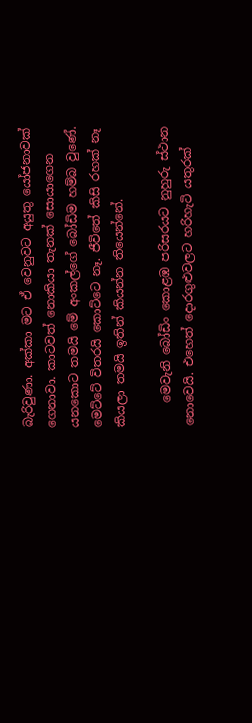බැරිවුණා. අක්කා මට ඒ වෙනුවට අයුතු යෝජනාවක් ගෙනාවා. කාටවත් නොකියා තැනක් සොයාගෙන යනකොට තමයි මේ අංකල්ගේ බෝඩිම හම්බ වුණේ. මෙට්ටේ විතරයි කොට්ටෙ නෑ. ජීවිතේ කිසි රහක් නෑ කියලා තමයි ඉතින් කියන්න තියෙන්නේ.

    මෙවැනි බෝඩිං කොළඹ පරිසරයට නුහුරු ස්ථාන නොවෙයි. එහෙත් දොරගුළුවලට හරිහැටි යතුරක්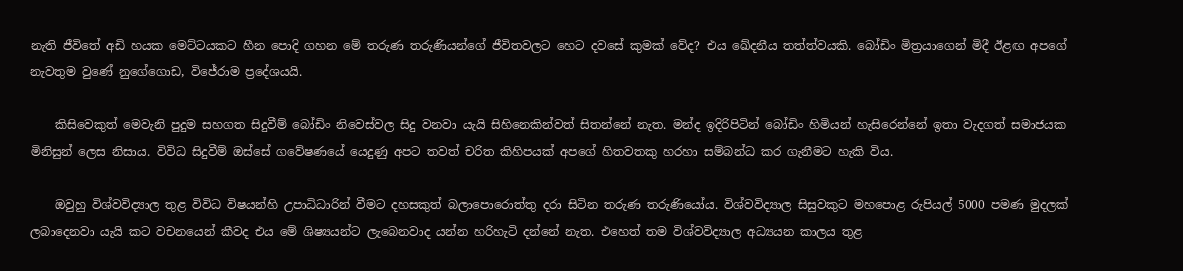නැති ජීවිතේ අඩි හයක මෙට්ටයකට හීන පොදි ගහන මේ තරුණ තරුණියන්ගේ ජීවිතවලට හෙට දවසේ කුමක් වේද? එය ඛේදනීය තත්ත්වයකි. බෝඩිං මිත්‍රයාගෙන් මිදී ඊළඟ අපගේ නැවතුම වුණේ නුගේගොඩ, විජේරාම ප්‍රදේශයයි.

    කිසිවෙකුත් මෙවැනි පුදුම සහගත සිදුවීම් බෝඩිං නිවෙස්වල සිදු වනවා යැයි සිහිනෙකින්වත් සිතන්නේ නැත. මන්ද ඉදිරිපිටින් බෝඩිං හිමියන් හැසිරෙන්නේ ඉතා වැදගත් සමාජයක මිනිසුන් ලෙස නිසාය. විවිධ සිදුවීම් ඔස්සේ ගවේෂණයේ යෙදුණු අපට තවත් චරිත කිහිපයක් අපගේ හිතවතකු හරහා සම්බන්ධ කර ගැනීමට හැකි විය.

    ඔවුහු විශ්වවිද්‍යාල තුළ විවිධ විෂයන්හි උපාධිධාරින් වීමට දහසකුත් බලාපොරොත්තු දරා සිටින තරුණ තරුණියෝය. විශ්වවිද්‍යාල සිසුවකුට මහපොළ රුපියල් 5000 පමණ මුදලක් ලබාදෙනවා යැයි කට වචනයෙන් කීවද එය මේ ශිෂ්‍යයන්ට ලැබෙනවාද යන්න හරිහැටි දන්නේ නැත. එහෙත් තම විශ්වවිද්‍යාල අධ්‍යයන කාලය තුළ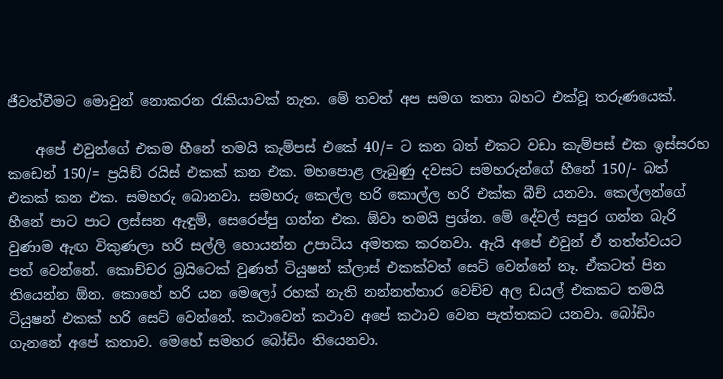ජීවත්වීමට මොවුන් නොකරන රැකියාවක් නැත. මේ තවත් අප සමග කතා බහට එක්වූ තරුණයෙක්.

    අපේ එවුන්ගේ එකම හීනේ තමයි කැම්පස් එකේ 40/= ට කන බත් එකට වඩා කැම්පස් එක ඉස්සරහ කඩෙන් 150/= ප්‍රයිඞ් රයිස් එකක් කන එක. මහපොළ ලැබුණු දවසට සමහරුන්ගේ හීනේ 150/- බත් එකක් කන එක. සමහරු බොනවා. සමහරු කෙල්ල හරි කොල්ල හරි එක්ක බීච් යනවා. කෙල්ලන්ගේ හීනේ පාට පාට ලස්සන ඇඳුම්, සෙරෙප්පු ගන්න එක. ඕවා තමයි ප්‍රශ්න. මේ දේවල් සපුර ගන්න බැරි වුණාම ඇඟ විකුණලා හරි සල්ලි හොයන්න උපාධිය අමතක කරනවා. ඇයි අපේ එවුන් ඒ තත්ත්වයට පත් වෙන්නේ. කොච්චර බ්‍රයිටෙක් වුණත් ටියුෂන් ක්ලාස් එකක්වත් සෙට් වෙන්නේ නෑ. ඒකටත් පින තියෙන්න ඕන. කොහේ හරි යන මෙලෝ රහක් නැති නන්නත්තාර වෙච්ච අල ඩයල් එකකට තමයි ටියුෂන් එකක් හරි සෙට් වෙන්නේ. කථාවෙන් කථාව අපේ කථාව වෙන පැත්තකට යනවා. බෝඩිං ගැනනේ අපේ කතාව. මෙහේ සමහර බෝඩිං තියෙනවා.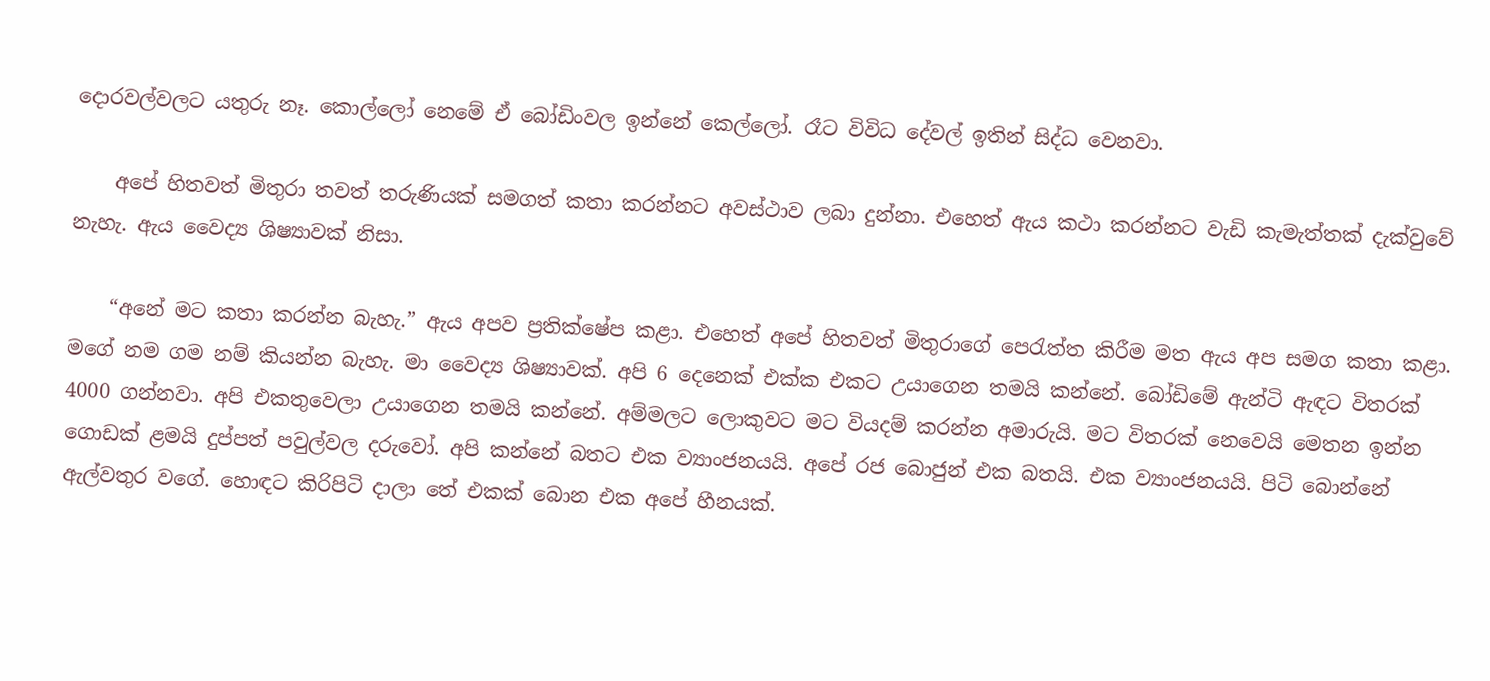දොරවල්වලට යතුරු නෑ. කොල්ලෝ නෙමේ ඒ බෝඩිංවල ඉන්නේ කෙල්ලෝ. රෑට විවිධ දේවල් ඉතින් සිද්ධ වෙනවා.

    අපේ හිතවත් මිතුරා තවත් තරුණියක් සමගත් කතා කරන්නට අවස්ථාව ලබා දුන්නා. එහෙත් ඇය කථා කරන්නට වැඩි කැමැත්තක් දැක්වුවේ නැහැ. ඇය වෛද්‍ය ශිෂ්‍යාවක් නිසා.

    “අනේ මට කතා කරන්න බැහැ.” ඇය අපව ප්‍රතික්ෂේප කළා. එහෙත් අපේ හිතවත් මිතුරාගේ පෙරැත්ත කිරීම මත ඇය අප සමග කතා කළා. මගේ නම ගම නම් කියන්න බැහැ. මා වෛද්‍ය ශිෂ්‍යාවක්. අපි 6 දෙනෙක් එක්ක එකට උයාගෙන තමයි කන්නේ. බෝඩිමේ ඇන්ටි ඇඳට විතරක් 4000 ගන්නවා. අපි එකතුවෙලා උයාගෙන තමයි කන්නේ. අම්මලට ලොකුවට මට වියදම් කරන්න අමාරුයි. මට විතරක් නෙවෙයි මෙතන ඉන්න ගොඩක් ළමයි දුප්පත් පවුල්වල දරුවෝ. අපි කන්නේ බතට එක ව්‍යාංජනයයි. අපේ රජ බොජුන් එක බතයි. එක ව්‍යාංජනයයි. පිටි බොන්නේ ඇල්වතුර වගේ. හොඳට කිරිපිටි දාලා තේ එකක් බොන එක අපේ හීනයක්.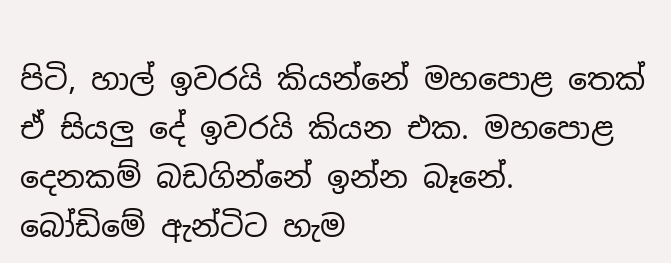පිටි, හාල් ඉවරයි කියන්නේ මහපොළ තෙක් ඒ සියලු දේ ඉවරයි කියන එක. මහපොළ දෙනකම් බඩගින්නේ ඉන්න බෑනේ. බෝඩිමේ ඇන්ටිට හැම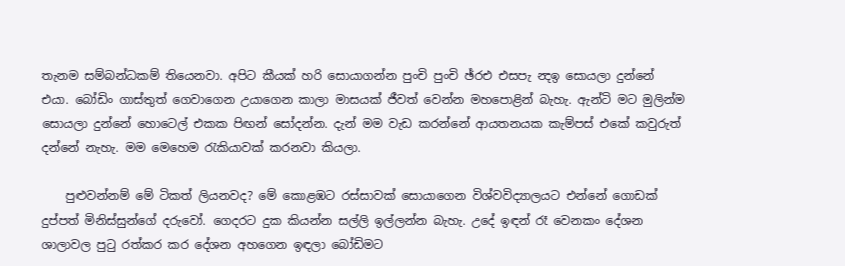තැනම සම්බන්ධකම් තියෙනවා. අපිට කීයක් හරි සොයාගන්න පුංචි පුංචි ඡ්රඑ එසපැ න්‍දඉ සොයලා දුන්නේ එයා. බෝඩිං ගාස්තුත් ගෙවාගෙන උයාගෙන කාලා මාසයක් ජීවත් වෙන්න මහපොළින් බැහැ. ඇන්ටි මට මුලින්ම සොයලා දුන්නේ හොටෙල් එකක පිඟන් සෝදන්න. දැන් මම වැඩ කරන්නේ ආයතනයක කැම්පස් එකේ කවුරුත් දන්නේ නැහැ. මම මෙහෙම රැකියාවක් කරනවා කියලා.

    පුළුවන්නම් මේ ටිකත් ලියනවද? මේ කොළඹට රස්සාවක් සොයාගෙන විශ්වවිද්‍යාලයට එන්නේ ගොඩක් දුප්පත් මිනිස්සුන්ගේ දරුවෝ. ගෙදරට දුක කියන්න සල්ලි ඉල්ලන්න බැහැ. උදේ ඉඳන් රෑ වෙනකං දේශන ශාලාවල පුටු රත්කර කර දේශන අහගෙන ඉඳලා බෝඩිමට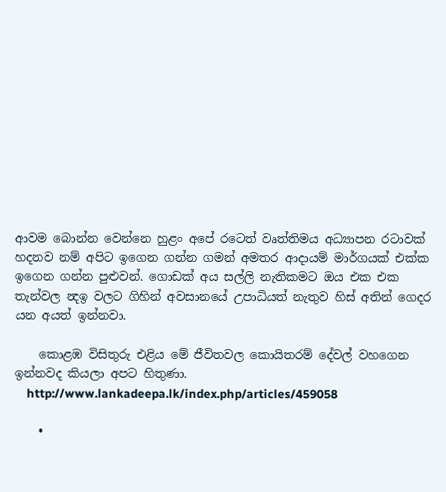ආවම බොන්න වෙන්නෙ හුළං අපේ රටෙත් වෘත්තිමය අධ්‍යාපන රටාවක් හදනව නම් අපිට ඉගෙන ගන්න ගමන් අමතර ආදායම් මාර්ගයක් එක්ක ඉගෙන ගන්න පුළුවන්. ගොඩක් අය සල්ලි නැතිකමට ඔය එක එක තැන්වල න්‍දඉ වලට ගිහින් අවසානයේ උපාධියත් නැතුව හිස් අතින් ගෙදර යන අයත් ඉන්නවා.

    කොළඹ විසිතුරු එළිය මේ ජීවිතවල කොයිතරම් දේවල් වහගෙන ඉන්නවද කියලා අපට හිතුණා.
    http://www.lankadeepa.lk/index.php/articles/459058

    •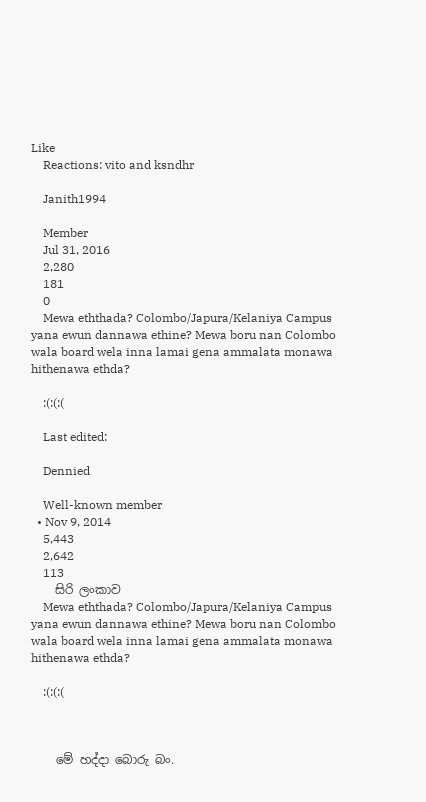Like
    Reactions: vito and ksndhr

    Janith1994

    Member
    Jul 31, 2016
    2,280
    181
    0
    Mewa eththada? Colombo/Japura/Kelaniya Campus yana ewun dannawa ethine? Mewa boru nan Colombo wala board wela inna lamai gena ammalata monawa hithenawa ethda?

    :(:(:(

    Last edited:

    Dennied

    Well-known member
  • Nov 9, 2014
    5,443
    2,642
    113
    සිරි ලංකාව
    Mewa eththada? Colombo/Japura/Kelaniya Campus yana ewun dannawa ethine? Mewa boru nan Colombo wala board wela inna lamai gena ammalata monawa hithenawa ethda?

    :(:(:(



    මේ හද්දා බොරු බං.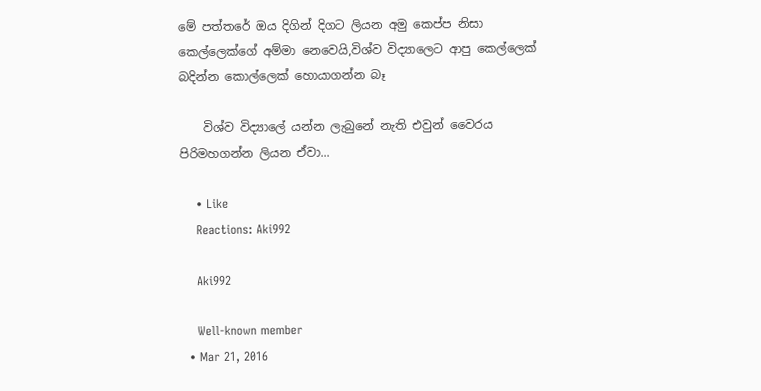මේ පත්තරේ ඔය දිගින් දිගට ලියන අමු කෙප්ප නිසා කෙල්ලෙක්ගේ අම්මා නෙවෙයි,විශ්ව විද්‍යාලෙට ආපු කෙල්ලෙක් බදින්න කොල්ලෙක් හොයාගන්න බෑ

    විශ්ව විද්‍යාලේ යන්න ලැබුනේ නැති එවුන් වෛරය පිරිමහගන්න ලියන ඒවා...

    • Like
    Reactions: Aki992

    Aki992

    Well-known member
  • Mar 21, 2016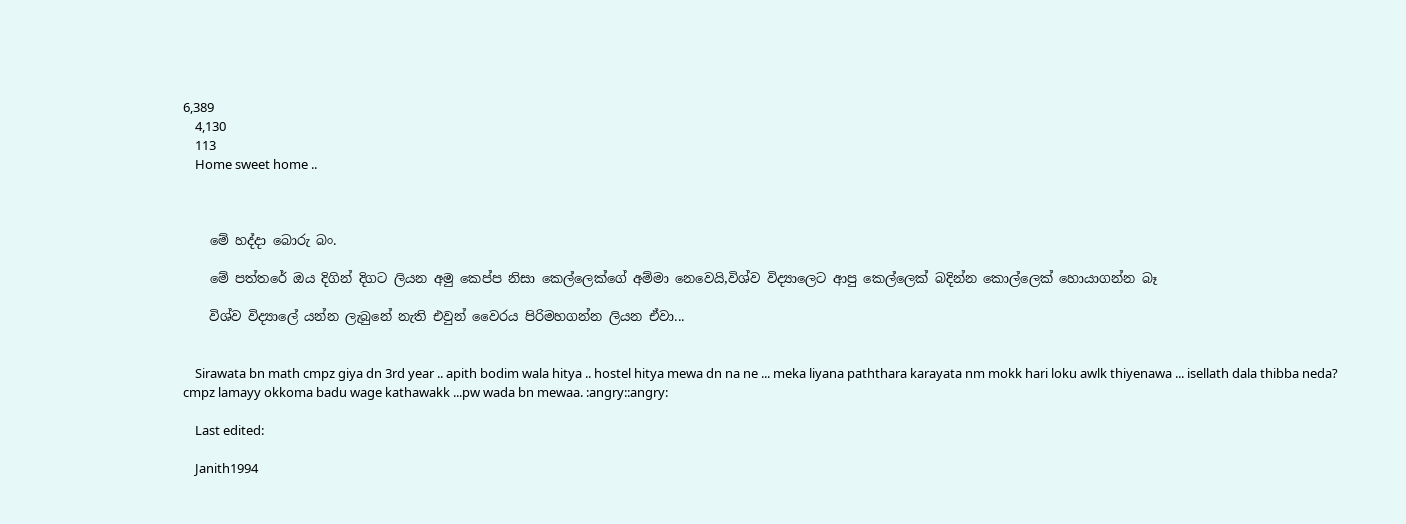6,389
    4,130
    113
    Home sweet home ..



    මේ හද්දා බොරු බං.

    මේ පත්තරේ ඔය දිගින් දිගට ලියන අමු කෙප්ප නිසා කෙල්ලෙක්ගේ අම්මා නෙවෙයි,විශ්ව විද්‍යාලෙට ආපු කෙල්ලෙක් බදින්න කොල්ලෙක් හොයාගන්න බෑ

    විශ්ව විද්‍යාලේ යන්න ලැබුනේ නැති එවුන් වෛරය පිරිමහගන්න ලියන ඒවා...


    Sirawata bn math cmpz giya dn 3rd year .. apith bodim wala hitya .. hostel hitya mewa dn na ne ... meka liyana paththara karayata nm mokk hari loku awlk thiyenawa ... isellath dala thibba neda? cmpz lamayy okkoma badu wage kathawakk ...pw wada bn mewaa. :angry::angry:

    Last edited:

    Janith1994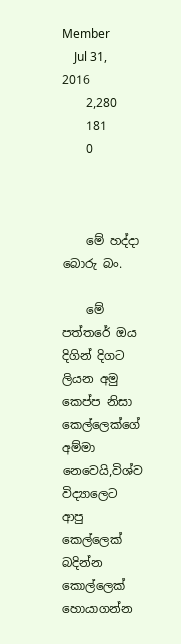Member
    Jul 31, 2016
    2,280
    181
    0



    මේ හද්දා බොරු බං.

    මේ පත්තරේ ඔය දිගින් දිගට ලියන අමු කෙප්ප නිසා කෙල්ලෙක්ගේ අම්මා නෙවෙයි,විශ්ව විද්‍යාලෙට ආපු කෙල්ලෙක් බදින්න කොල්ලෙක් හොයාගන්න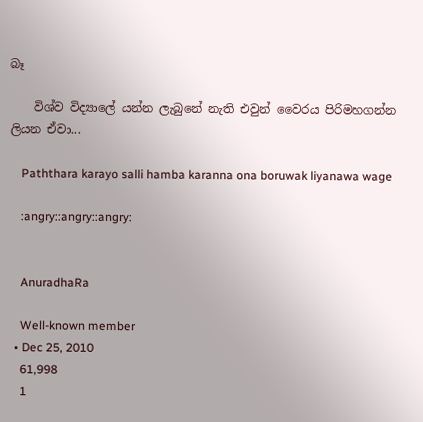බෑ

    විශ්ව විද්‍යාලේ යන්න ලැබුනේ නැති එවුන් වෛරය පිරිමහගන්න ලියන ඒවා...

    Paththara karayo salli hamba karanna ona boruwak liyanawa wage

    :angry::angry::angry:


    AnuradhaRa

    Well-known member
  • Dec 25, 2010
    61,998
    1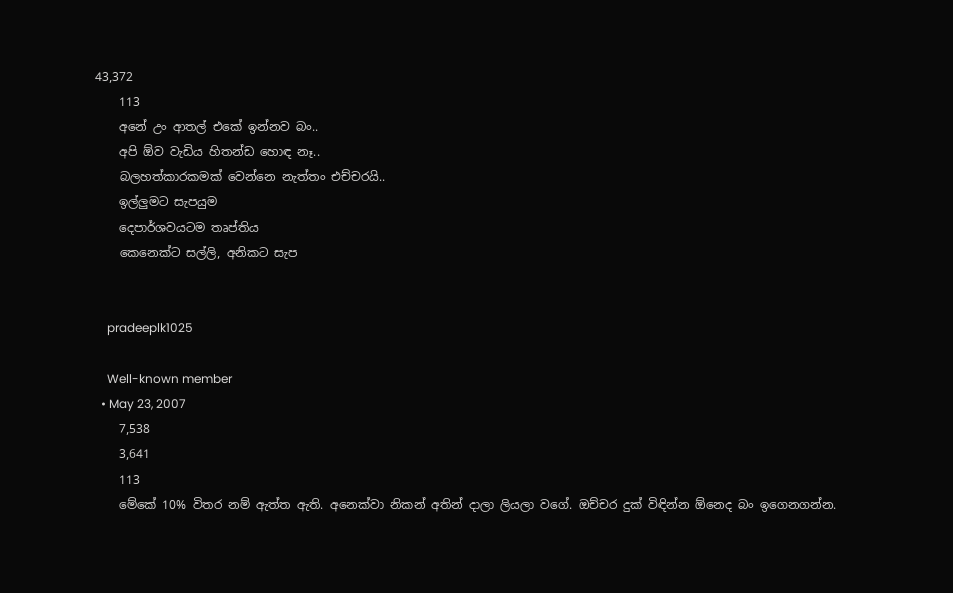43,372
    113
    අනේ උං ආතල් එකේ ඉන්නව බං..
    අපි ඕව වැඩිය හිතන්ඩ හොඳ නෑ..
    බලහත්කාරකමක් වෙන්නෙ නැත්තං එච්චරයි..
    ඉල්ලුමට සැපයුම
    දෙපාර්ශවයටම තෘප්තිය
    කෙනෙක්ට සල්ලි, අනිකට සැප


    pradeeplk1025

    Well-known member
  • May 23, 2007
    7,538
    3,641
    113
    මේකේ 10% විතර නම් ඇත්ත ඇති. අනෙක්වා නිකන් අතින් දාලා ලියලා වගේ. ඔච්චර දුක් විඳින්න ඕනෙද බං ඉගෙනගන්න.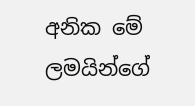අනික මේ ලමයින්ගේ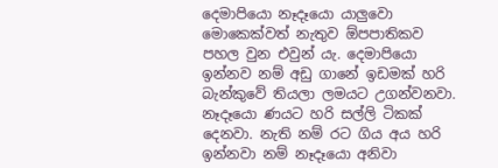දෙමාපියො නෑදෑයො යාලුවො මොකෙක්වත් නැතුව ඕපපාතිකව පහල වුන එවුන් යැ. දෙමාපියො ඉන්නව නම් අඩු ගානේ ඉඩමක් හරි බැන්කුවේ තියලා ලමයට උගන්වනවා. නෑදෑයො ණයට හරි සල්ලි ටිකක් දෙනවා. නැති නම් රට ගිය අය හරි ඉන්නවා නම් නෑදෑයො අනිවා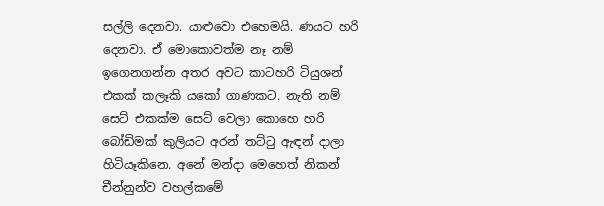සල්ලි දෙනවා. යාළුවො එහෙමයි. ණයට හරි දෙනවා. ඒ මොකොවත්ම නෑ නම් ඉගෙනගන්න අතර අවට කාටහරි ටියුශන් එකක් කලෑකි යකෝ ගාණකට. නැති නම් සෙට් එකක්ම සෙට් වෙලා කොහෙ හරි බෝඩිමක් කුලියට අරන් තට්ටු ඇඳන් දාලා හිටියෑකිනෙ. අනේ මන්දා මෙහෙත් නිකන් චීන්නුන්ව වහල්කමේ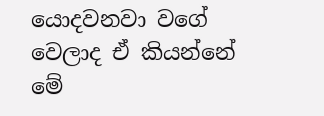යොදවනවා වගේ වෙලාද ඒ කියන්නේ මේ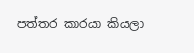පත්තර කාරයා කියලා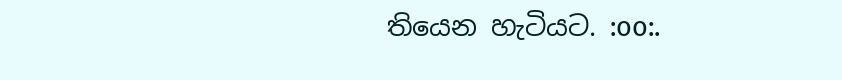තියෙන හැටියට. :oo:.